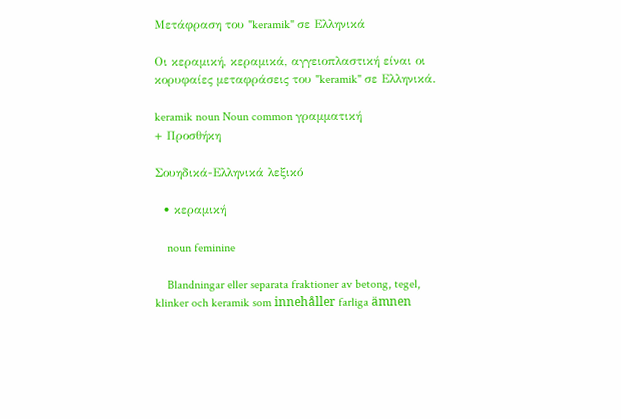Μετάφραση του "keramik" σε Ελληνικά

Οι κεραμική, κεραμικά, αγγειοπλαστική είναι οι κορυφαίες μεταφράσεις του "keramik" σε Ελληνικά.

keramik noun Noun common γραμματική
+ Προσθήκη

Σουηδικά-Ελληνικά λεξικό

  • κεραμική

    noun feminine

    Blandningar eller separata fraktioner av betong, tegel, klinker och keramik som innehåller farliga ämnen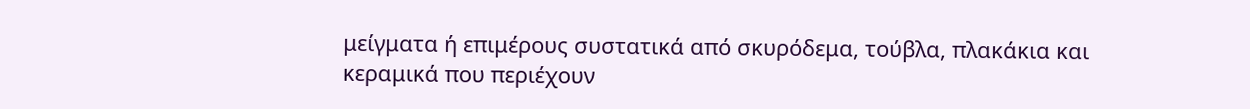μείγματα ή επιμέρους συστατικά από σκυρόδεμα, τούβλα, πλακάκια και κεραμικά που περιέχουν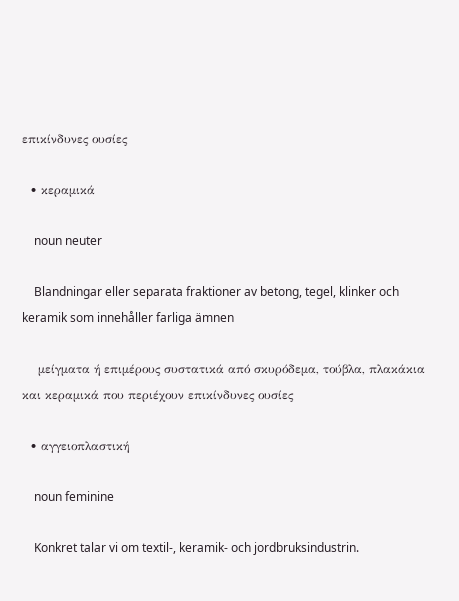επικίνδυνες ουσίες

  • κεραμικά

    noun neuter

    Blandningar eller separata fraktioner av betong, tegel, klinker och keramik som innehåller farliga ämnen

    μείγματα ή επιμέρους συστατικά από σκυρόδεμα, τούβλα, πλακάκια και κεραμικά που περιέχουν επικίνδυνες ουσίες

  • αγγειοπλαστική

    noun feminine

    Konkret talar vi om textil-, keramik- och jordbruksindustrin.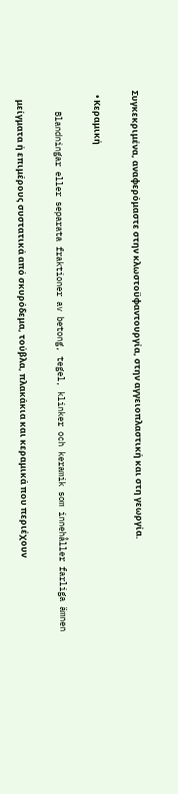Συγκεκριμένα, αναφερόμαστε στην κλωστοϋφαντουργία, στην αγγειοπλαστική και στη γεωργία.

  • Κεραμική

    Blandningar eller separata fraktioner av betong, tegel, klinker och keramik som innehåller farliga ämnen

    μείγματα ή επιμέρους συστατικά από σκυρόδεμα, τούβλα, πλακάκια και κεραμικά που περιέχουν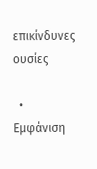επικίνδυνες ουσίες

  • Εμφάνιση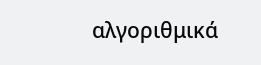αλγοριθμικά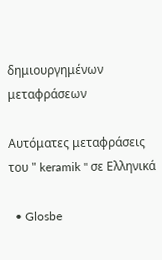δημιουργημένων μεταφράσεων

Αυτόματες μεταφράσεις του " keramik " σε Ελληνικά

  • Glosbe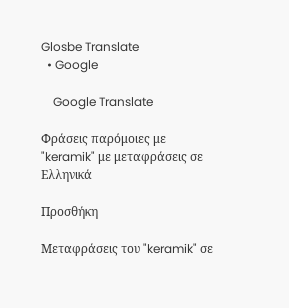Glosbe Translate
  • Google

    Google Translate

Φράσεις παρόμοιες με "keramik" με μεταφράσεις σε Ελληνικά

Προσθήκη

Μεταφράσεις του "keramik" σε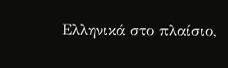Ελληνικά στο πλαίσιο,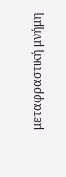μεταφραστική μνήμη